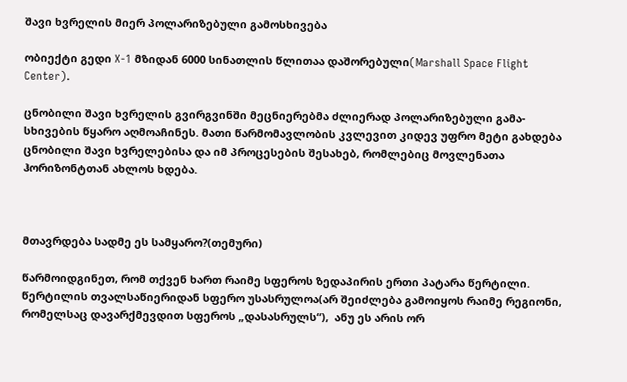შავი ხვრელის მიერ პოლარიზებული გამოსხივება

ობიექტი გედი X-1 მზიდან 6000 სინათლის წლითაა დაშორებული(Marshall Space Flight Center).

ცნობილი შავი ხვრელის გვირგვინში მეცნიერებმა ძლიერად პოლარიზებული გამა-სხივების წყარო აღმოაჩინეს. მათი წარმომავლობის კვლევით კიდევ უფრო მეტი გახდება ცნობილი შავი ხვრელებისა და იმ პროცესების შესახებ, რომლებიც მოვლენათა ჰორიზონტთან ახლოს ხდება.



მთავრდება სადმე ეს სამყარო?(თემური)

წარმოიდგინეთ, რომ თქვენ ხართ რაიმე სფეროს ზედაპირის ერთი პატარა წერტილი. წერტილის თვალსაწიერიდან სფერო უსასრულოა(არ შეიძლება გამოიყოს რაიმე რეგიონი, რომელსაც დავარქმევდით სფეროს „დასასრულს“),  ანუ ეს არის ორ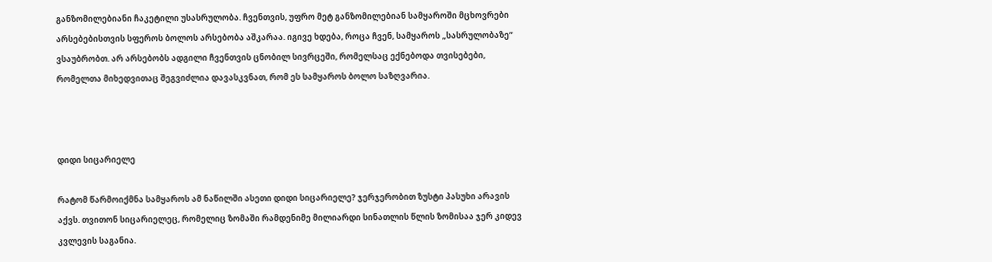განზომილებიანი ჩაკეტილი უსასრულობა. ჩვენთვის, უფრო მეტ განზომილებიან სამყაროში მცხოვრები არსებებისთვის სფეროს ბოლოს არსებობა აშკარაა. იგივე ხდება, როცა ჩვენ, სამყაროს „სასრულობაზე“ ვსაუბრობთ. არ არსებობს ადგილი ჩვენთვის ცნობილ სივრცეში, რომელსაც ექნებოდა თვისებები, რომელთა მიხედვითაც შეგვიძლია დავასკვნათ, რომ ეს სამყაროს ბოლო საზღვარია.



დიდი სიცარიელე

რატომ წარმოიქმნა სამყაროს ამ ნაწილში ასეთი დიდი სიცარიელე? ჯერჯერობით ზუსტი პასუხი არავის აქვს. თვითონ სიცარიელეც, რომელიც ზომაში რამდენიმე მილიარდი სინათლის წლის ზომისაა ჯერ კიდევ კვლევის საგანია.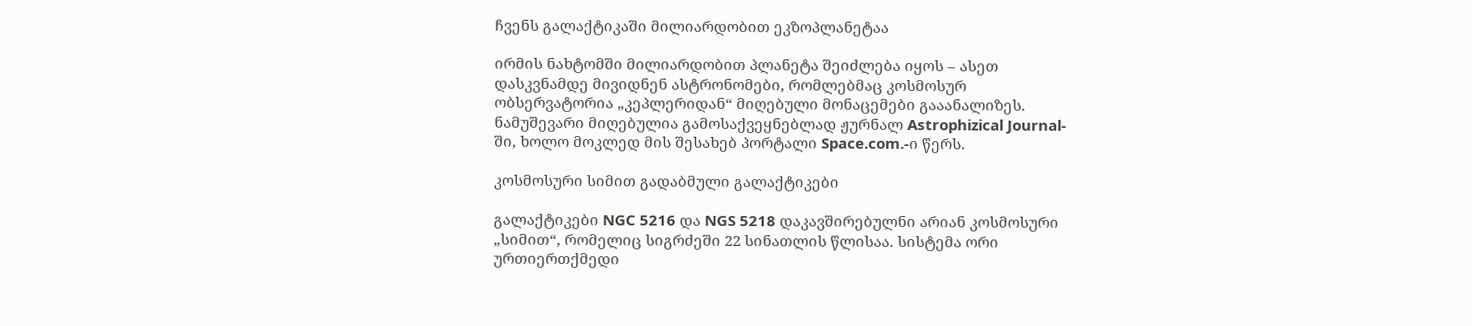ჩვენს გალაქტიკაში მილიარდობით ეკზოპლანეტაა

ირმის ნახტომში მილიარდობით პლანეტა შეიძლება იყოს – ასეთ დასკვნამდე მივიდნენ ასტრონომები, რომლებმაც კოსმოსურ ობსერვატორია „კეპლერიდან“ მიღებული მონაცემები გააანალიზეს. ნამუშევარი მიღებულია გამოსაქვეყნებლად ჟურნალ Astrophizical Journal-ში, ხოლო მოკლედ მის შესახებ პორტალი Space.com.-ი წერს.

კოსმოსური სიმით გადაბმული გალაქტიკები

გალაქტიკები NGC 5216 და NGS 5218 დაკავშირებულნი არიან კოსმოსური „სიმით“, რომელიც სიგრძეში 22 სინათლის წლისაა. სისტემა ორი ურთიერთქმედი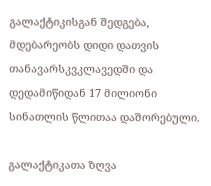გალაქტიკისგან შედგება, მდებარეობს დიდი დათვის თანავარსკვკლავედში და დედამიწიდან 17 მილიონი სინათლის წლითაა დაშორებული.

გალაქტიკათა ზღვა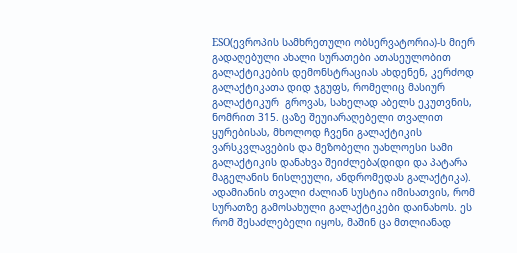ESO(ევროპის სამხრეთული ობსერვატორია)-ს მიერ გადაღებული ახალი სურათები ათასეულობით გალაქტიკების დემონსტრაციას ახდენენ, კერძოდ გალაქტიკათა დიდ ჯგუფს, რომელიც მასიურ გალაქტიკურ  გროვას, სახელად აბელს ეკუთვნის, ნომრით 315. ცაზე შეუიარაღებელი თვალით ყურებისას, მხოლოდ ჩვენი გალაქტიკის ვარსკვლავების და მეზობელი უახლოესი სამი გალაქტიკის დანახვა შეიძლება(დიდი და პატარა მაგელანის ნისლეული, ანდრომედას გალაქტიკა). ადამიანის თვალი ძალიან სუსტია იმისათვის, რომ სურათზე გამოსახული გალაქტიკები დაინახოს. ეს რომ შესაძლებელი იყოს, მაშინ ცა მთლიანად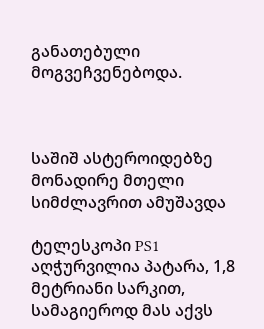განათებული მოგვეჩვენებოდა.



საშიშ ასტეროიდებზე მონადირე მთელი სიმძლავრით ამუშავდა

ტელესკოპი PS1 აღჭურვილია პატარა, 1,8 მეტრიანი სარკით, სამაგიეროდ მას აქვს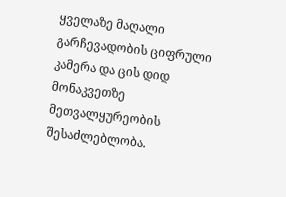ყველაზე მაღალი გარჩევადობის ციფრული კამერა და ცის დიდ მონაკვეთზე მეთვალყურეობის შესაძლებლობა.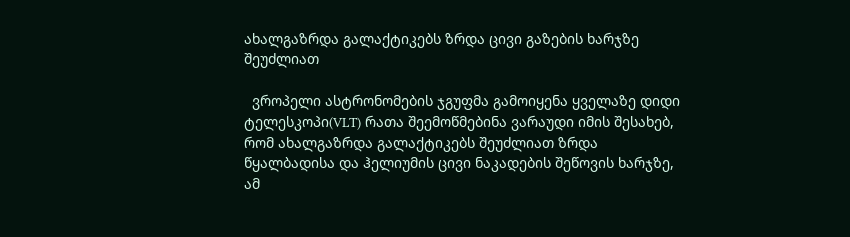ახალგაზრდა გალაქტიკებს ზრდა ცივი გაზების ხარჯზე შეუძლიათ

  ვროპელი ასტრონომების ჯგუფმა გამოიყენა ყველაზე დიდი ტელესკოპი(VLT) რათა შეემოწმებინა ვარაუდი იმის შესახებ, რომ ახალგაზრდა გალაქტიკებს შეუძლიათ ზრდა წყალბადისა და ჰელიუმის ცივი ნაკადების შეწოვის ხარჯზე, ამ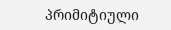პრიმიტიული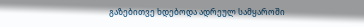გაზებითვე ხდებოდა ადრეულ სამყაროში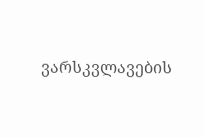ვარსკვლავების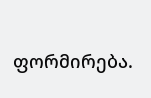ფორმირება.